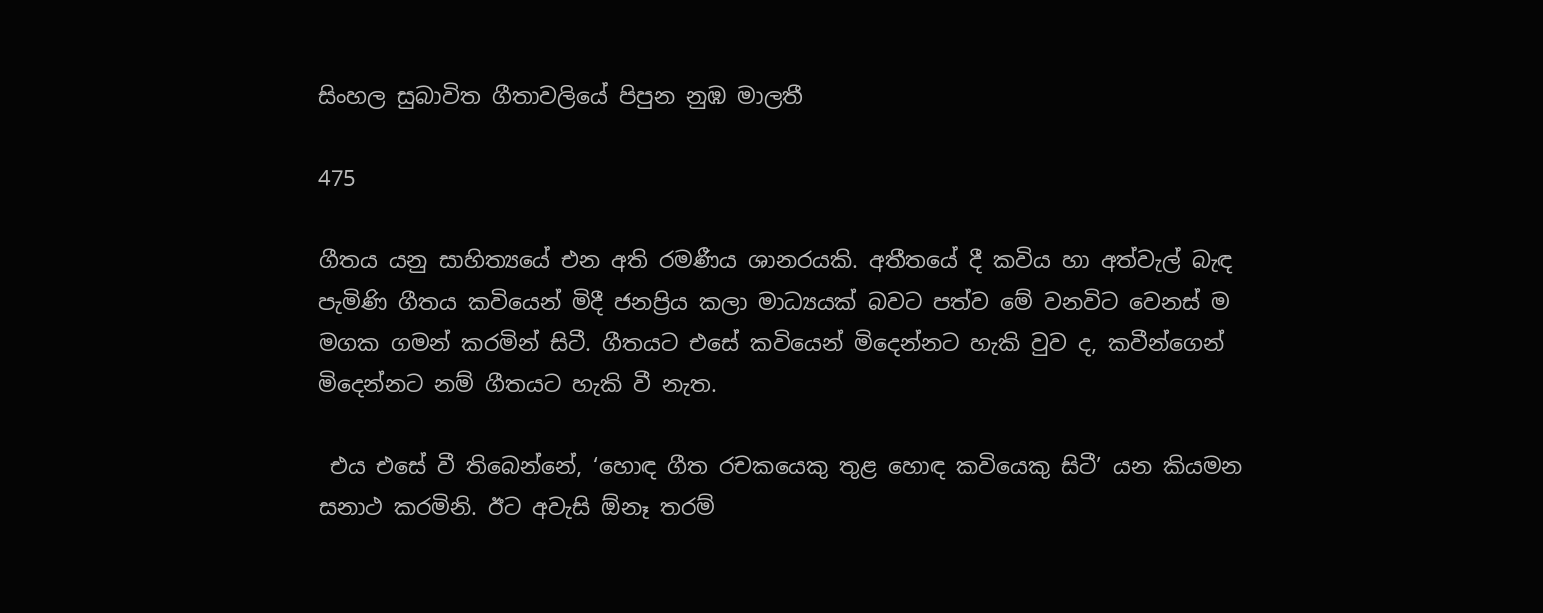සිංහල සුබාවිත ගීතාවලියේ පිපුන නුඹ මාලතී

475

ගීතය යනු සාහිත්‍යයේ එන අති රමණීය ශානරයකි. අතීතයේ දී කවිය හා අත්වැල් බැඳ පැමිණි ගීතය කවියෙන් මිදී ජනප්‍රිය කලා මාධ්‍යයක් බවට පත්ව මේ වනවිට වෙනස් ම මගක ගමන් කරමින් සිටී. ගීතයට එසේ කවියෙන් මිදෙන්නට හැකි වුව ද, කවීන්ගෙන් මිදෙන්නට නම් ගීතයට හැකි වී නැත.

 එය එසේ වී තිබෙන්නේ, ‘හොඳ ගීත රචකයෙකු තුළ හොඳ කවියෙකු සිටී’ යන කියමන සනාථ කරමිනි. ඊට අවැසි ඕනෑ තරම්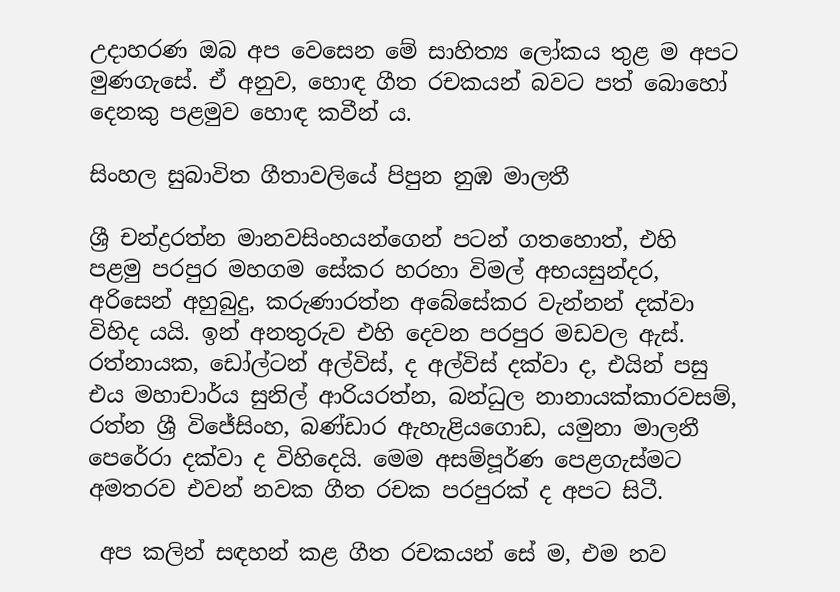උදාහරණ ඔබ අප වෙසෙන මේ සාහිත්‍ය ලෝකය තුළ ම අපට මුණගැසේ. ඒ අනුව, හොඳ ගීත රචකයන් බවට පත් බොහෝ දෙනකු පළමුව හොඳ කවීන් ය.

සිංහල සුබාවිත ගීතාවලියේ පිපුන නුඹ මාලතී

ශ්‍රී චන්ද්‍රරත්න මානවසිංහයන්ගෙන් පටන් ගතහොත්, එහි පළමු පරපුර මහගම සේකර හරහා විමල් අභයසුන්දර, අරිසෙන් අහුබුදු, කරුණාරත්න අබේසේකර වැන්නන් දක්වා විහිද යයි. ඉන් අනතුරුව එහි දෙවන පරපුර මඩවල ඇස්. රත්නායක, ඩෝල්ටන් අල්විස්, ද අල්විස් දක්වා ද, එයින් පසු එය මහාචාර්ය සුනිල් ආරියරත්න, බන්ධුල නානායක්කාරවසම්, රත්න ශ්‍රී විජේසිංහ, බණ්ඩාර ඇහැළියගොඩ, යමුනා මාලනී පෙරේරා දක්වා ද විහිදෙයි. මෙම අසම්පූර්ණ පෙළගැස්මට අමතරව එවන් නවක ගීත රචක පරපුරක් ද අපට සිටී.

 අප කලින් සඳහන් කළ ගීත රචකයන් සේ ම, එම නව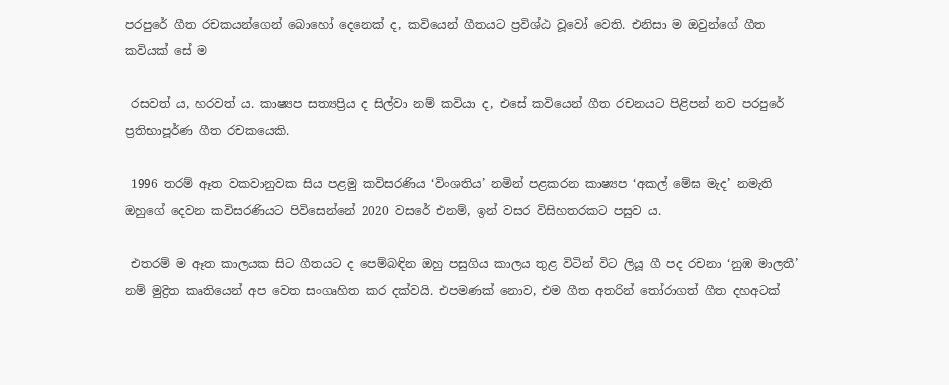පරපුරේ ගීත රචකයන්ගෙන් බොහෝ දෙනෙක් ද, කවියෙන් ගීතයට ප්‍රවිශ්ඨ වූවෝ වෙති. එනිසා ම ඔවුන්ගේ ගීත කවියක් සේ ම

 රසවත් ය, හරවත් ය. කාෂ්‍යප සත්‍යප්‍රිය ද සිල්වා නම් කවියා ද, එසේ කවියෙන් ගීත රචනයට පිළිපන් නව පරපුරේ ප්‍රතිභාපූර්ණ ගීත රචකයෙකි.

 1996 තරම් ඈත වකවානුවක සිය පළමු කවිසරණිය ‘විංශතිය’ නමින් පළකරන කාෂ්‍යප ‘අකල් මේඝ මැද’ නමැති ඔහුගේ දෙවන කවිසරණියට පිවිසෙන්නේ 2020 වසරේ එනම්, ඉන් වසර විසිහතරකට පසුව ය.

 එතරම් ම ඈත කාලයක සිට ගීතයට ද පෙම්බඳින ඔහු පසුගිය කාලය තුළ විටින් විට ලියූ ගී පද රචනා ‘නුඹ මාලතී’ නම් මුද්‍රිත කෘතියෙන් අප වෙත සංගෘහිත කර දක්වයි. එපමණක් නොව, එම ගීත අතරින් තෝරාගත් ගීත දහඅටක්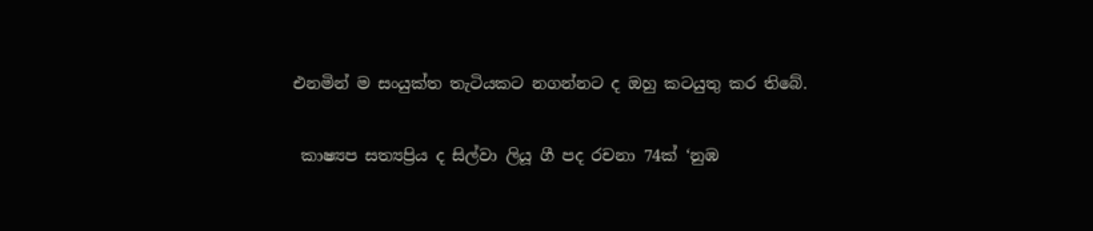එනමින් ම සංයුක්ත තැටියකට නගන්නට ද ඔහු කටයුතු කර තිබේ.

 කාෂ්‍යප සත්‍යප්‍රිය ද සිල්වා ලියූ ගී පද රචනා 74ක් ‘නුඹ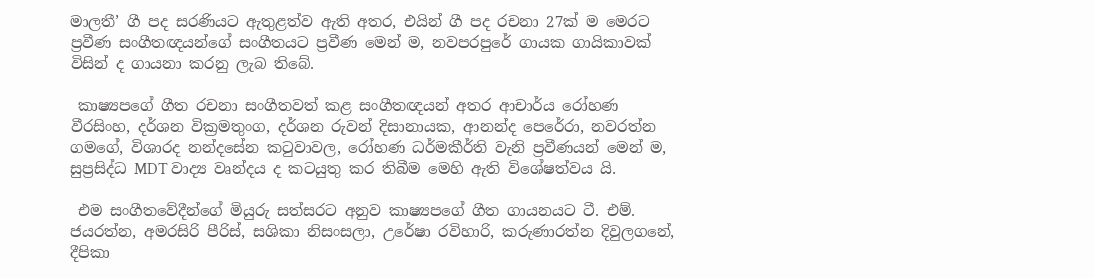මාලතී’ ගී පද සරණියට ඇතුළත්ව ඇති අතර, එයින් ගී පද රචනා 27ක් ම මෙරට ප්‍රවීණ සංගීතඥයන්ගේ සංගීතයට ප්‍රවීණ මෙන් ම, නවපරපුරේ ගායක ගායිකාවක් විසින් ද ගායනා කරනු ලැබ තිබේ.

 කාෂ්‍යපගේ ගීත රචනා සංගීතවත් කළ සංගීතඥයන් අතර ආචාර්ය රෝහණ වීරසිංහ, දර්ශන වික්‍රමතුංග, දර්ශන රුවන් දිසානායක, ආනන්ද පෙරේරා, නවරත්න ගමගේ, විශාරද නන්දසේන කටුවාවල, රෝහණ ධර්මකීර්ති වැනි ප්‍රවීණයන් මෙන් ම, සුප්‍රසිද්ධ MDT වාද්‍ය වෘන්දය ද කටයුතු කර තිබීම මෙහි ඇති විශේෂත්වය යි.

 එම සංගීතවේදීන්ගේ මියුරු සත්සරට අනුව කාෂ්‍යපගේ ගීත ගායනයට ටී. එම්. ජයරත්න, අමරසිරි පීරිස්, සශිකා නිසංසලා, උරේෂා රවිහාරි, කරුණාරත්න දිවුලගනේ, දීපිකා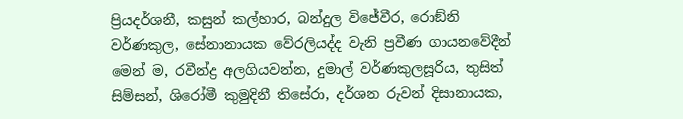ප්‍රියදර්ශනී, කසුන් කල්හාර, බන්දුල විජේවීර, රොඞ්නි වර්ණකුල, සේනානායක වේරලියද්ද වැනි ප්‍රවීණ ගායනවේදීන් මෙන් ම, රවීන්ද්‍ර අලගියවන්න, දුමාල් වර්ණකුලසූරිය, තුසිත් සිම්සන්, ශිරෝමී කුමුදිනී තිසේරා, දර්ශන රුවන් දිසානායක,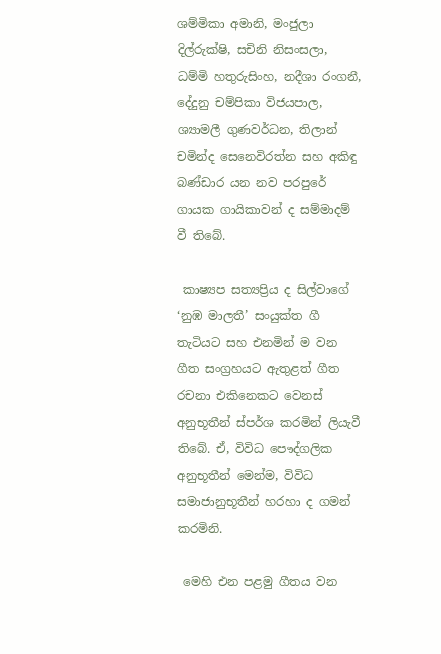ශම්මිකා අමානි, මංජුලා දිල්රුක්ෂි, සචිනි නිසංසලා, ධම්මි හතුරුසිංහ, නදීශා රංගනී, දේදුනු චම්පිකා විජයපාල, ශ්‍යාමලී ගුණවර්ධන, තිලාන් චමින්ද සෙනෙවිරත්න සහ අකිඳු බණ්ඩාර යන නව පරපුරේ ගායක ගායිකාවන් ද සම්මාදම් වී තිබේ.

 කාෂ්‍යප සත්‍යප්‍රිය ද සිල්වාගේ ‘නුඹ මාලතී’ සංයුක්ත ගී තැටියට සහ එනමින් ම වන ගීත සංග්‍රහයට ඇතුළත් ගීත රචනා එකිනෙකට වෙනස් අනුභූතීන් ස්පර්ශ කරමින් ලියැවී තිබේ. ඒ, විවිධ පෞද්ගලික අනුභූතීන් මෙන්ම, විවිධ සමාජානුභූතීන් හරහා ද ගමන් කරමිනි.

 මෙහි එන පළමු ගීතය වන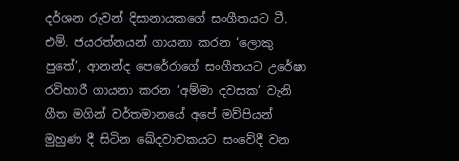දර්ශන රුවන් දිසානායකගේ සංගීතයට ටී. එම්. ජයරත්නයන් ගායනා කරන ‘ලොකු පුතේ’, ආනන්ද පෙරේරාගේ සංගීතයට උරේෂා රවිහාරී ගායනා කරන ‘අම්මා දවසක’ වැනි ගීත මගින් වර්තමානයේ අපේ මව්පියන් මුහුණ දී සිටින ඛේදවාචකයට සංවේදී වන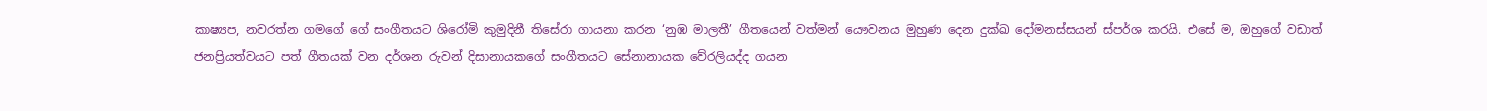කාෂ්‍යප, නවරත්න ගමගේ ගේ සංගීතයට ශිරෝමි කුමුදිනී තිසේරා ගායනා කරන ‘නුඹ මාලතී’ ගීතයෙන් වත්මන් යෞවනය මුහුණ දෙන දුක්ඛ දෝමනස්සයන් ස්පර්ශ කරයි. එසේ ම, ඔහුගේ වඩාත් ජනප්‍රියත්වයට පත් ගීතයක් වන දර්ශන රුවන් දිසානායකගේ සංගීතයට සේනානායක වේරලියද්ද ගයන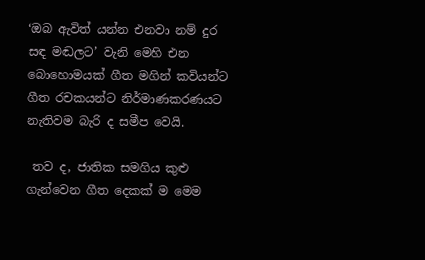‘ඔබ ඇවිත් යන්න එනවා නම් දුර සඳ මඬලට’ වැනි මෙහි එන බොහොමයක් ගීත මගින් කවියන්ට ගීත රචකයන්ට නිර්මාණකරණයට නැතිවම බැරි ද සමීප වෙයි.

 තව ද, ජාතික සමගිය කුළු ගැන්වෙන ගීත දෙකක් ම මෙම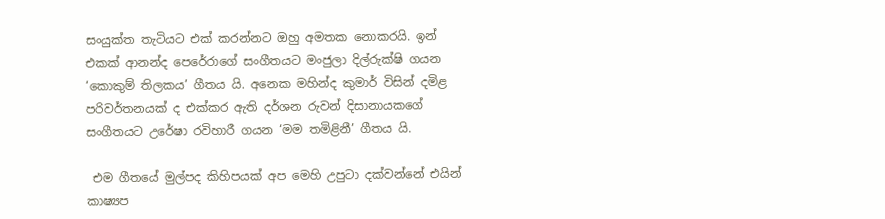සංයුක්ත තැටියට එක් කරන්නට ඔහු අමතක නොකරයි. ඉන් එකක් ආනන්ද පෙරේරාගේ සංගීතයට මංජුලා දිල්රුක්ෂි ගයන ‘කොකුම් තිලකය’ ගීතය යි. අනෙක මහින්ද කුමාර් විසින් දමිළ පරිවර්තනයක් ද එක්කර ඇති දර්ශන රුවන් දිසානායකගේ සංගීතයට උරේෂා රවිහාරී ගයන ‘මම තමිළිනී’ ගීතය යි.

 එම ගීතයේ මුල්පද කිහිපයක් අප මෙහි උපුටා දක්වන්නේ එයින් කාෂ්‍යප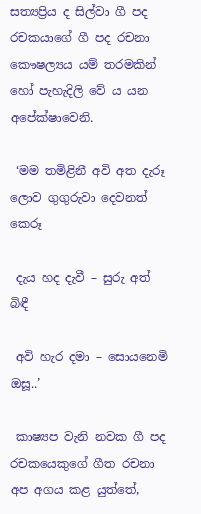සත්‍යප්‍රිය ද සිල්වා ගී පද රචකයාගේ ගී පද රචනා කෞෂල්‍යය යම් තරමකින් හෝ පැහැදිලි වේ ය යන අපේක්ෂාවෙනි.

 ‘මම තමිළිනී අවි අත දැරූ ලොව ගුගුරුවා දෙවනත් කෙරූ

 දැය හද දැවී – සුරු අත් බිඳී

 අවි හැර දමා – සොයනෙමි ඔසූ..’

 කාෂ්‍යප වැනි නවක ගී පද රචකයෙකුගේ ගීත රචනා අප අගය කළ යුත්තේ,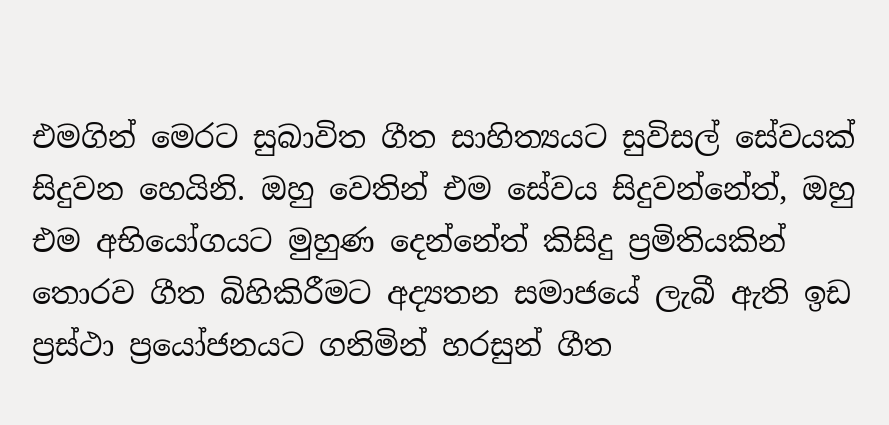එමගින් මෙරට සුබාවිත ගීත සාහිත්‍යයට සුවිසල් සේවයක් සිදුවන හෙයිනි. ඔහු වෙතින් එම සේවය සිදුවන්නේත්, ඔහු එම අභියෝගයට මුහුණ දෙන්නේත් කිසිදු ප්‍රමිතියකින් තොරව ගීත බිහිකිරීමට අද්‍යතන සමාජයේ ලැබී ඇති ඉඩ ප්‍රස්ථා ප්‍රයෝජනයට ගනිමින් හරසුන් ගීත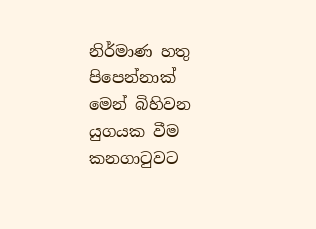නිර්මාණ හතු පිපෙන්නාක් මෙන් බිහිවන යුගයක වීම කනගාටුවට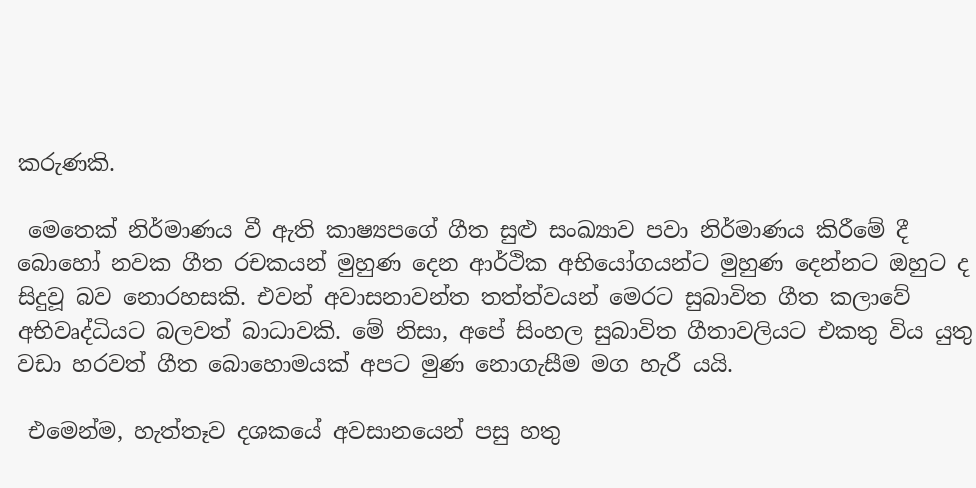කරුණකි.

 මෙතෙක් නිර්මාණය වී ඇති කාෂ්‍යපගේ ගීත සුළු සංඛ්‍යාව පවා නිර්මාණය කිරීමේ දී බොහෝ නවක ගීත රචකයන් මුහුණ දෙන ආර්ථික අභියෝගයන්ට මුහුණ දෙන්නට ඔහුට ද සිදුවූ බව නොරහසකි. එවන් අවාසනාවන්ත තත්ත්වයන් මෙරට සුබාවිත ගීත කලාවේ අභිවෘද්ධියට බලවත් බාධාවකි. මේ නිසා, අපේ සිංහල සුබාවිත ගීතාවලියට එකතු විය යුතු වඩා හරවත් ගීත බොහොමයක් අපට මුණ නොගැසීම මග හැරී යයි.

 එමෙන්ම, හැත්තෑව දශකයේ අවසානයෙන් පසු හතු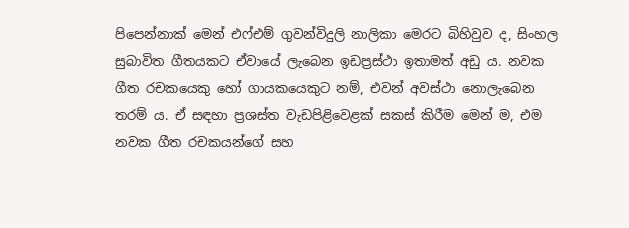පිපෙන්නාක් මෙන් එෆ්එම් ගුවන්විදුලි නාලිකා මෙරට බිහිවුව ද, සිංහල සුබාවිත ගීතයකට ඒවායේ ලැබෙන ඉඩප්‍රස්ථා ඉතාමත් අඩු ය. නවක ගීත රචකයෙකු හෝ ගායකයෙකුට නම්, එවන් අවස්ථා නොලැබෙන තරම් ය. ඒ සඳහා ප්‍රශස්ත වැඩපිළිවෙළක් සකස් කිරීම මෙන් ම, එම නවක ගීත රචකයන්ගේ සහ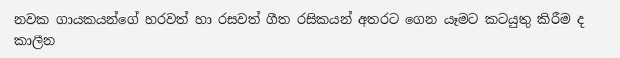නවක ගායකයන්ගේ හරවත් හා රසවත් ගීත රසිකයන් අතරට ගෙන යෑමට කටයුතු කිරීම ද කාලීන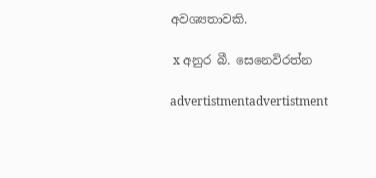අවශ්‍යතාවකි.

 x අනුර බී. සෙනෙවිරත්න

advertistmentadvertistment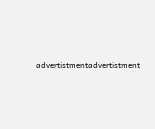advertistmentadvertistment